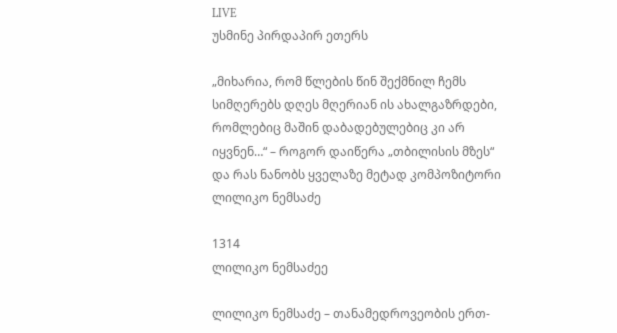LIVE
უსმინე პირდაპირ ეთერს

„მიხარია, რომ წლების წინ შექმნილ ჩემს სიმღერებს დღეს მღერიან ის ახალგაზრდები, რომლებიც მაშინ დაბადებულებიც კი არ იყვნენ…“ – როგორ დაიწერა „თბილისის მზეს“ და რას ნანობს ყველაზე მეტად კომპოზიტორი ლილიკო ნემსაძე

1314
ლილიკო ნემსაძეე

ლილიკო ნემსაძე – თანამედროვეობის ერთ-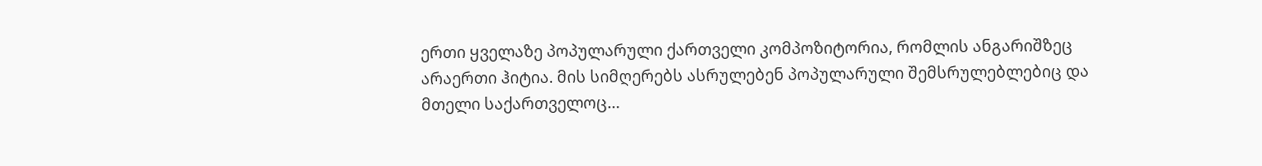ერთი ყველაზე პოპულარული ქართველი კომპოზიტორია, რომლის ანგარიშზეც არაერთი ჰიტია. მის სიმღერებს ასრულებენ პოპულარული შემსრულებლებიც და მთელი საქართველოც…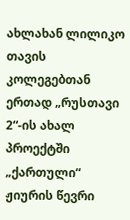ახლახან ლილიკო თავის კოლეგებთან ერთად „რუსთავი 2“-ის ახალ პროექტში „ქართული“ ჟიურის წევრი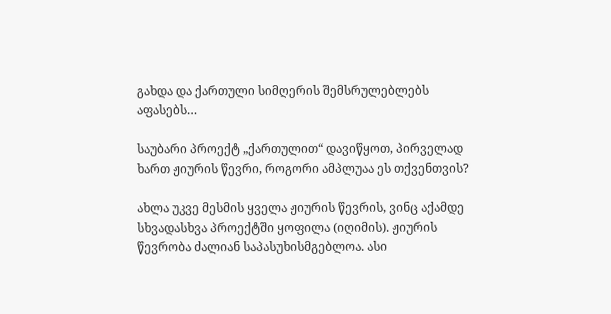გახდა და ქართული სიმღერის შემსრულებლებს აფასებს…

საუბარი პროექტ „ქართულით“ დავიწყოთ, პირველად ხართ ჟიურის წევრი, როგორი ამპლუაა ეს თქვენთვის?

ახლა უკვე მესმის ყველა ჟიურის წევრის, ვინც აქამდე სხვადასხვა პროექტში ყოფილა (იღიმის). ჟიურის წევრობა ძალიან საპასუხისმგებლოა. ასი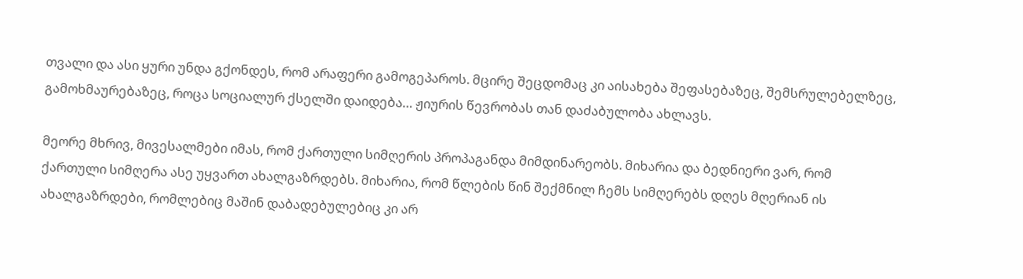თვალი და ასი ყური უნდა გქონდეს, რომ არაფერი გამოგეპაროს. მცირე შეცდომაც კი აისახება შეფასებაზეც, შემსრულებელზეც, გამოხმაურებაზეც, როცა სოციალურ ქსელში დაიდება… ჟიურის წევრობას თან დაძაბულობა ახლავს.

მეორე მხრივ, მივესალმები იმას, რომ ქართული სიმღერის პროპაგანდა მიმდინარეობს. მიხარია და ბედნიერი ვარ, რომ ქართული სიმღერა ასე უყვართ ახალგაზრდებს. მიხარია, რომ წლების წინ შექმნილ ჩემს სიმღერებს დღეს მღერიან ის ახალგაზრდები, რომლებიც მაშინ დაბადებულებიც კი არ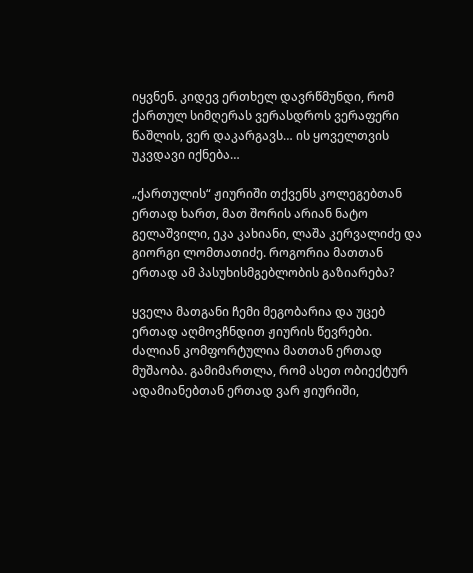იყვნენ. კიდევ ერთხელ დავრწმუნდი, რომ ქართულ სიმღერას ვერასდროს ვერაფერი წაშლის, ვერ დაკარგავს… ის ყოველთვის უკვდავი იქნება…

„ქართულის“ ჟიურიში თქვენს კოლეგებთან ერთად ხართ, მათ შორის არიან ნატო გელაშვილი, ეკა კახიანი, ლაშა კერვალიძე და გიორგი ლომთათიძე. როგორია მათთან ერთად ამ პასუხისმგებლობის გაზიარება?

ყველა მათგანი ჩემი მეგობარია და უცებ ერთად აღმოვჩნდით ჟიურის წევრები. ძალიან კომფორტულია მათთან ერთად მუშაობა. გამიმართლა, რომ ასეთ ობიექტურ ადამიანებთან ერთად ვარ ჟიურიში,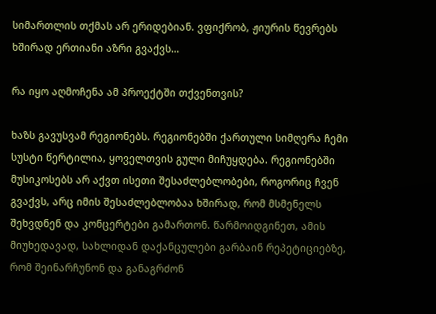სიმართლის თქმას არ ერიდებიან. ვფიქრობ, ჟიურის წევრებს ხშირად ერთიანი აზრი გვაქვს…

რა იყო აღმოჩენა ამ პროექტში თქვენთვის?

ხაზს გავუსვამ რეგიონებს. რეგიონებში ქართული სიმღერა ჩემი სუსტი წერტილია, ყოველთვის გული მიჩუყდება. რეგიონებში მუსიკოსებს არ აქვთ ისეთი შესაძლებლობები, როგორიც ჩვენ გვაქვს, არც იმის შესაძლებლობაა ხშირად, რომ მსმენელს შეხვდნენ და კონცერტები გამართონ. წარმოიდგინეთ, ამის მიუხედავად, სახლიდან დაქანცულები გარბაინ რეპეტიციებზე, რომ შეინარჩუნონ და განაგრძონ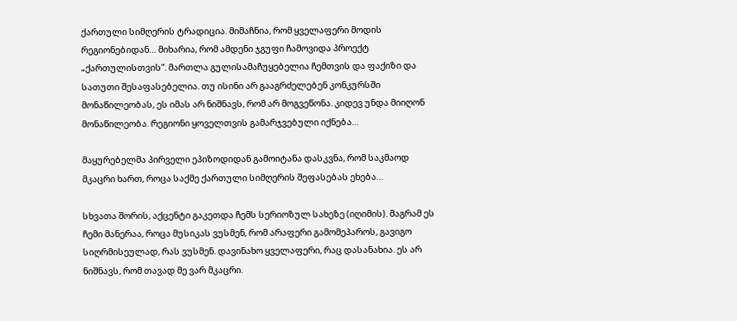ქართული სიმღერის ტრადიცია. მიმაჩნია, რომ ყველაფერი მოდის რეგიონებიდან… მიხარია, რომ ამდენი ჯგუფი ჩამოვიდა პროექტ „ქართულისთვის“. მართლა გულისამაჩუყებელია ჩემთვის და ფაქიზი და სათუთი შესაფასებელია. თუ ისინი არ გააგრძელებენ კონკურსში მონაწილეობას, ეს იმას არ ნიშნავს, რომ არ მოგვეწონა. კიდევ უნდა მიიღონ მონაწილეობა. რეგიონი ყოველთვის გამარჯვებული იქნება…

მაყურებელმა პირველი ეპიზოდიდან გამოიტანა დასკვნა, რომ საკმაოდ მკაცრი ხართ, როცა საქმე ქართული სიმღერის შეფასებას ეხება…

სხვათა შორის, აქცენტი გაკეთდა ჩემს სერიოზულ სახეზე (იღიმის). მაგრამ ეს ჩემი მანერაა, როცა მუსიკას ვუსმენ, რომ არაფერი გამომეპაროს, გავიგო სიღრმისეულად, რას ვუსმენ. დავინახო ყველაფერი, რაც დასანახია. ეს არ ნიშნავს, რომ თავად მე ვარ მკაცრი.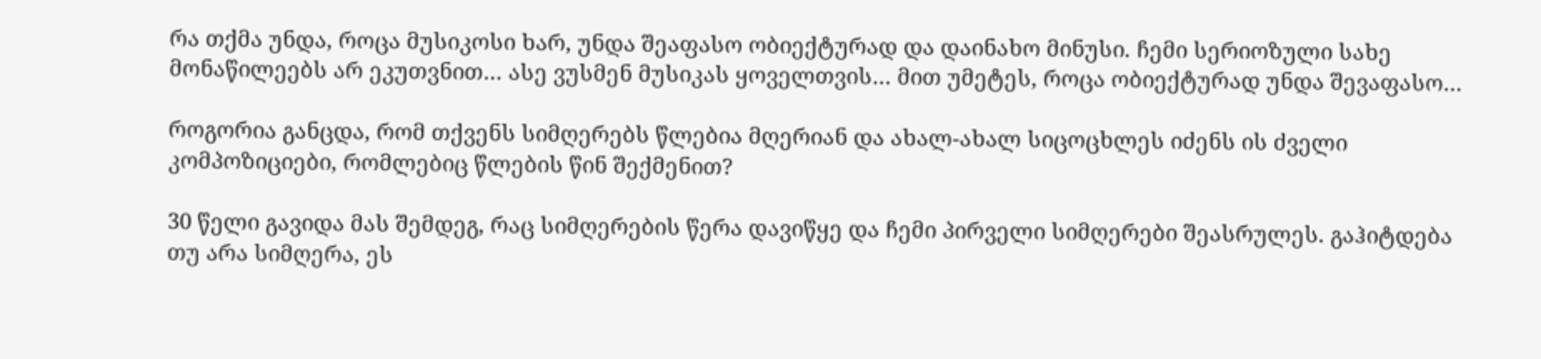რა თქმა უნდა, როცა მუსიკოსი ხარ, უნდა შეაფასო ობიექტურად და დაინახო მინუსი. ჩემი სერიოზული სახე მონაწილეებს არ ეკუთვნით… ასე ვუსმენ მუსიკას ყოველთვის… მით უმეტეს, როცა ობიექტურად უნდა შევაფასო…

როგორია განცდა, რომ თქვენს სიმღერებს წლებია მღერიან და ახალ-ახალ სიცოცხლეს იძენს ის ძველი კომპოზიციები, რომლებიც წლების წინ შექმენით?

30 წელი გავიდა მას შემდეგ, რაც სიმღერების წერა დავიწყე და ჩემი პირველი სიმღერები შეასრულეს. გაჰიტდება თუ არა სიმღერა, ეს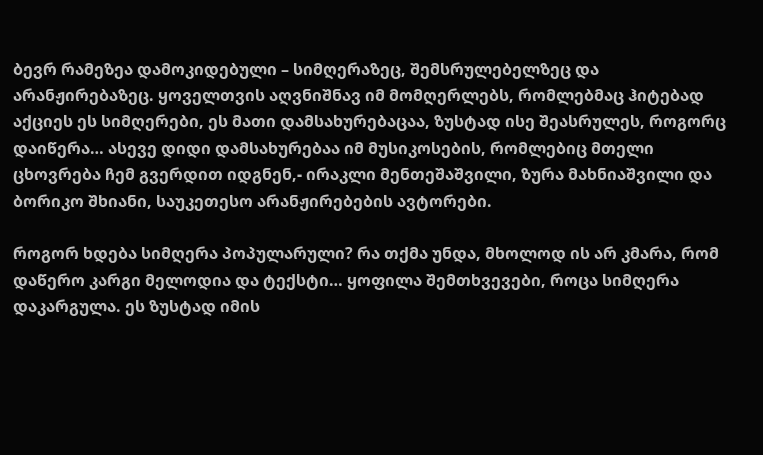ბევრ რამეზეა დამოკიდებული – სიმღერაზეც, შემსრულებელზეც და არანჟირებაზეც. ყოველთვის აღვნიშნავ იმ მომღერლებს, რომლებმაც ჰიტებად აქციეს ეს სიმღერები, ეს მათი დამსახურებაცაა, ზუსტად ისე შეასრულეს, როგორც დაიწერა… ასევე დიდი დამსახურებაა იმ მუსიკოსების, რომლებიც მთელი ცხოვრება ჩემ გვერდით იდგნენ,- ირაკლი მენთეშაშვილი, ზურა მახნიაშვილი და ბორიკო შხიანი, საუკეთესო არანჟირებების ავტორები.

როგორ ხდება სიმღერა პოპულარული? რა თქმა უნდა, მხოლოდ ის არ კმარა, რომ დაწერო კარგი მელოდია და ტექსტი… ყოფილა შემთხვევები, როცა სიმღერა დაკარგულა. ეს ზუსტად იმის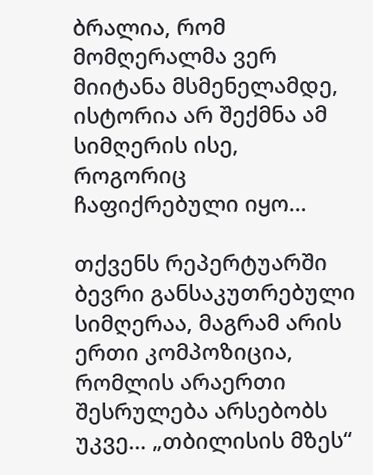ბრალია, რომ მომღერალმა ვერ მიიტანა მსმენელამდე, ისტორია არ შექმნა ამ სიმღერის ისე, როგორიც ჩაფიქრებული იყო…

თქვენს რეპერტუარში ბევრი განსაკუთრებული სიმღერაა, მაგრამ არის ერთი კომპოზიცია, რომლის არაერთი შესრულება არსებობს უკვე… „თბილისის მზეს“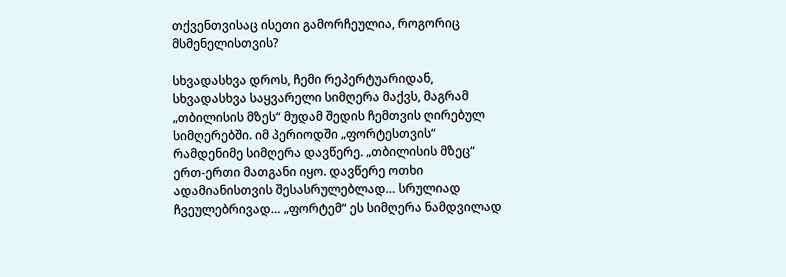თქვენთვისაც ისეთი გამორჩეულია, როგორიც მსმენელისთვის?

სხვადასხვა დროს, ჩემი რეპერტუარიდან, სხვადასხვა საყვარელი სიმღერა მაქვს, მაგრამ „თბილისის მზეს“ მუდამ შედის ჩემთვის ღირებულ სიმღერებში. იმ პერიოდში „ფორტესთვის“ რამდენიმე სიმღერა დავწერე. „თბილისის მზეც“ ერთ-ერთი მათგანი იყო. დავწერე ოთხი ადამიანისთვის შესასრულებლად… სრულიად ჩვეულებრივად… „ფორტემ“ ეს სიმღერა ნამდვილად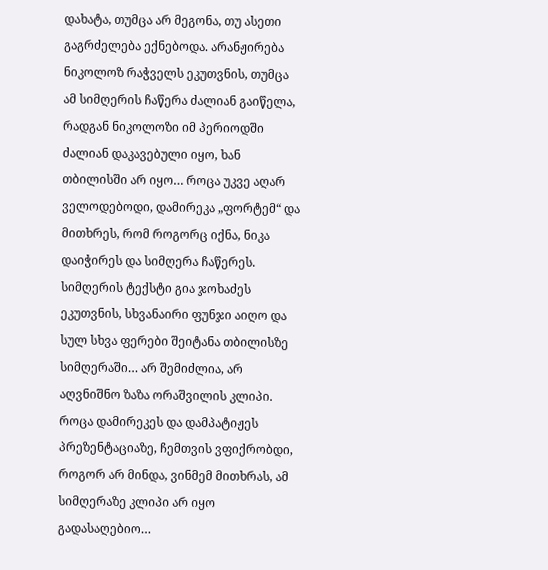დახატა, თუმცა არ მეგონა, თუ ასეთი გაგრძელება ექნებოდა. არანჟირება ნიკოლოზ რაჭველს ეკუთვნის, თუმცა ამ სიმღერის ჩაწერა ძალიან გაიწელა, რადგან ნიკოლოზი იმ პერიოდში ძალიან დაკავებული იყო, ხან თბილისში არ იყო… როცა უკვე აღარ ველოდებოდი, დამირეკა „ფორტემ“ და მითხრეს, რომ როგორც იქნა, ნიკა დაიჭირეს და სიმღერა ჩაწერეს. სიმღერის ტექსტი გია ჯოხაძეს ეკუთვნის, სხვანაირი ფუნჯი აიღო და სულ სხვა ფერები შეიტანა თბილისზე სიმღერაში… არ შემიძლია, არ აღვნიშნო ზაზა ორაშვილის კლიპი. როცა დამირეკეს და დამპატიჟეს პრეზენტაციაზე, ჩემთვის ვფიქრობდი, როგორ არ მინდა, ვინმემ მითხრას, ამ სიმღერაზე კლიპი არ იყო გადასაღებიო…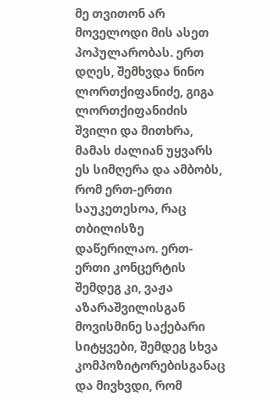მე თვითონ არ მოველოდი მის ასეთ პოპულარობას. ერთ დღეს, შემხვდა ნინო ლორთქიფანიძე, გიგა ლორთქიფანიძის შვილი და მითხრა, მამას ძალიან უყვარს ეს სიმღერა და ამბობს, რომ ერთ-ერთი საუკეთესოა, რაც თბილისზე დაწერილაო. ერთ-ერთი კონცერტის შემდეგ კი, ვაჟა აზარაშვილისგან მოვისმინე საქებარი სიტყვები, შემდეგ სხვა კომპოზიტორებისგანაც და მივხვდი, რომ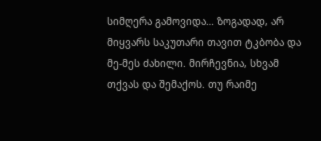სიმღერა გამოვიდა… ზოგადად, არ მიყვარს საკუთარი თავით ტკბობა და მე-მეს ძახილი. მირჩევნია, სხვამ თქვას და შემაქოს. თუ რაიმე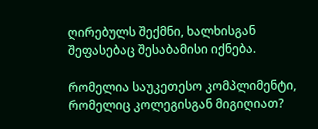ღირებულს შექმნი, ხალხისგან შეფასებაც შესაბამისი იქნება.

რომელია საუკეთესო კომპლიმენტი, რომელიც კოლეგისგან მიგიღიათ?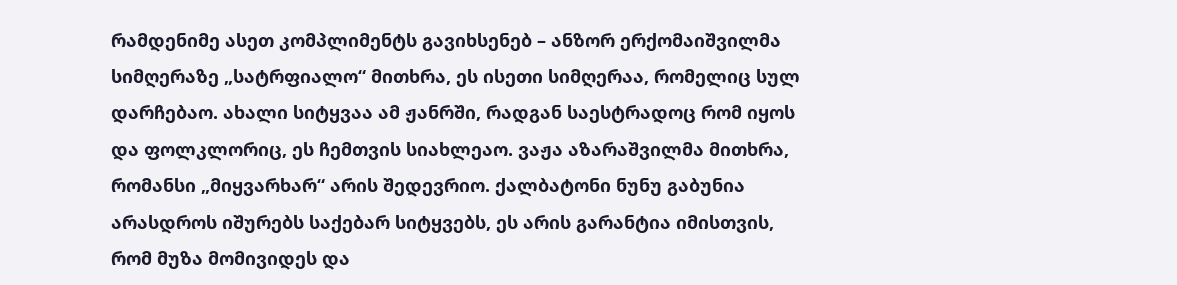რამდენიმე ასეთ კომპლიმენტს გავიხსენებ – ანზორ ერქომაიშვილმა სიმღერაზე „სატრფიალო“ მითხრა, ეს ისეთი სიმღერაა, რომელიც სულ დარჩებაო. ახალი სიტყვაა ამ ჟანრში, რადგან საესტრადოც რომ იყოს და ფოლკლორიც, ეს ჩემთვის სიახლეაო. ვაჟა აზარაშვილმა მითხრა, რომანსი „მიყვარხარ“ არის შედევრიო. ქალბატონი ნუნუ გაბუნია არასდროს იშურებს საქებარ სიტყვებს, ეს არის გარანტია იმისთვის, რომ მუზა მომივიდეს და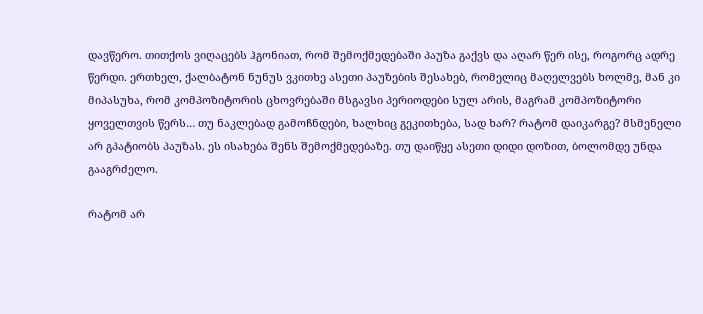დავწერო. თითქოს ვიღაცებს ჰგონიათ, რომ შემოქმედებაში პაუზა გაქვს და აღარ წერ ისე, როგორც ადრე წერდი. ერთხელ, ქალბატონ ნუნუს ვკითხე ასეთი პაუზების შესახებ, რომელიც მაღელვებს ხოლმე, მან კი მიპასუხა, რომ კომპოზიტორის ცხოვრებაში მსგავსი პერიოდები სულ არის, მაგრამ კომპოზიტორი ყოველთვის წერს… თუ ნაკლებად გამოჩნდები, ხალხიც გეკითხება, სად ხარ? რატომ დაიკარგე? მსმენელი არ გპატიობს პაუზას. ეს ისახება შენს შემოქმედებაზე. თუ დაიწყე ასეთი დიდი დოზით, ბოლომდე უნდა გააგრძელო.

რატომ არ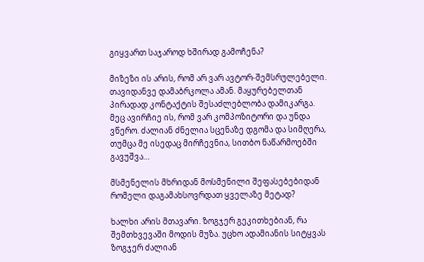გიყვართ საჯაროდ ხშირად გამოჩენა?

მიზეზი ის არის, რომ არ ვარ ავტორ-შემსრულებელი. თავიდანვე დამაბრკოლა ამან. მაყურებელთან პირადად კონტაქტის შესაძლებლობა დამიკარგა. მეც ავირჩიე ის, რომ ვარ კომპოზიტორი და უნდა ვწერო. ძალიან ძნელია სცენაზე დგომა და სიმღერა, თუმცა მე ისედაც მირჩევნია, სითბო ნაწარმოებში გავუშვა…

მსმენელის მხრიდან მოსმენილი შეფასებებიდან რომელი დაგამახსოვრდათ ყველაზე მეტად?

ხალხი არის მთავარი. ზოგჯერ გეკითხებიან, რა შემთხვევაში მოდის მუზა. უცხო ადამიანის სიტყვას ზოგჯერ ძალიან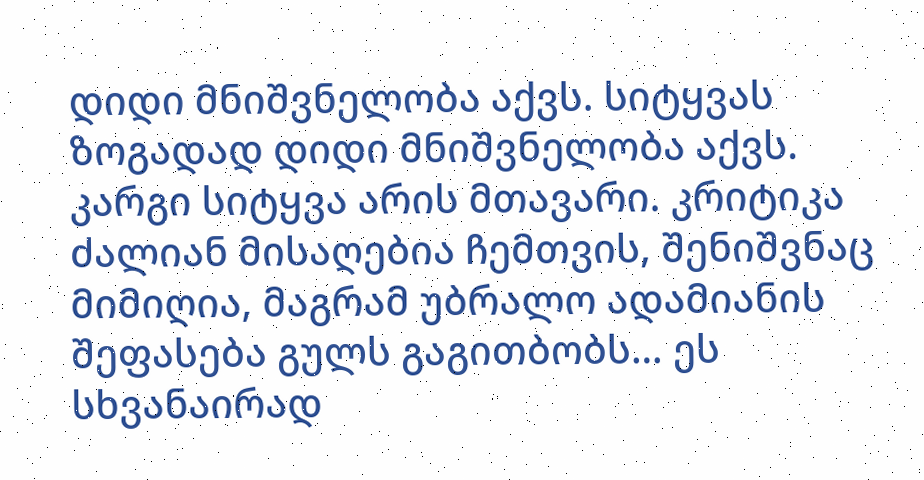დიდი მნიშვნელობა აქვს. სიტყვას ზოგადად დიდი მნიშვნელობა აქვს. კარგი სიტყვა არის მთავარი. კრიტიკა ძალიან მისაღებია ჩემთვის, შენიშვნაც მიმიღია, მაგრამ უბრალო ადამიანის შეფასება გულს გაგითბობს… ეს სხვანაირად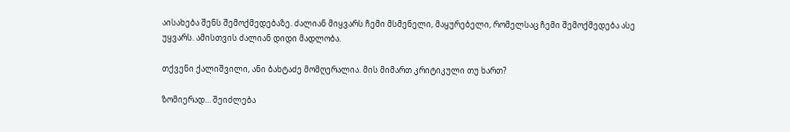აისახება შენს შემოქმედებაზე. ძალიან მიყვარს ჩემი მსმენელი, მაყურებელი, რომელსაც ჩემი შემოქმედება ასე უყვარს. ამისთვის ძალიან დიდი მადლობა.

თქვენი ქალიშვილი, ანი ბახტაძე მომღერალია. მის მიმართ კრიტიკული თუ ხართ?

ზომიერად… შეიძლება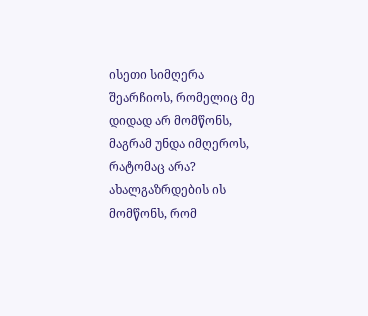ისეთი სიმღერა შეარჩიოს, რომელიც მე დიდად არ მომწონს, მაგრამ უნდა იმღეროს, რატომაც არა? ახალგაზრდების ის მომწონს, რომ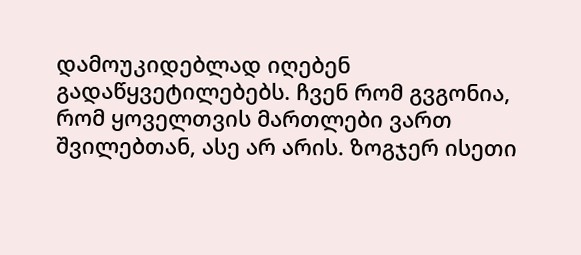დამოუკიდებლად იღებენ გადაწყვეტილებებს. ჩვენ რომ გვგონია, რომ ყოველთვის მართლები ვართ შვილებთან, ასე არ არის. ზოგჯერ ისეთი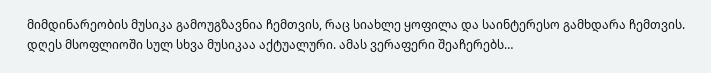მიმდინარეობის მუსიკა გამოუგზავნია ჩემთვის, რაც სიახლე ყოფილა და საინტერესო გამხდარა ჩემთვის. დღეს მსოფლიოში სულ სხვა მუსიკაა აქტუალური. ამას ვერაფერი შეაჩერებს…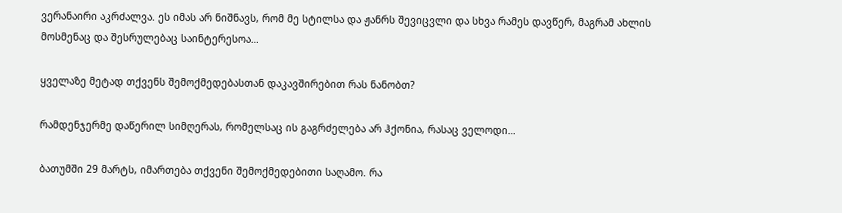ვერანაირი აკრძალვა. ეს იმას არ ნიშნავს, რომ მე სტილსა და ჟანრს შევიცვლი და სხვა რამეს დავწერ, მაგრამ ახლის მოსმენაც და შესრულებაც საინტერესოა…

ყველაზე მეტად თქვენს შემოქმედებასთან დაკავშირებით რას ნანობთ?

რამდენჯერმე დაწერილ სიმღერას, რომელსაც ის გაგრძელება არ ჰქონია, რასაც ველოდი…

ბათუმში 29 მარტს, იმართება თქვენი შემოქმედებითი საღამო. რა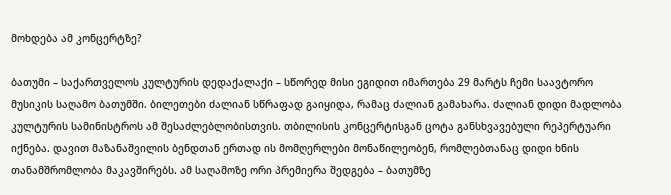მოხდება ამ კონცერტზე?

ბათუმი – საქართველოს კულტურის დედაქალაქი – სწორედ მისი ეგიდით იმართება 29 მარტს ჩემი საავტორო მუსიკის საღამო ბათუმში. ბილეთები ძალიან სწრაფად გაიყიდა, რამაც ძალიან გამახარა. ძალიან დიდი მადლობა კულტურის სამინისტროს ამ შესაძლებლობისთვის. თბილისის კონცერტისგან ცოტა განსხვავებული რეპერტუარი იქნება. დავით მაზანაშვილის ბენდთან ერთად ის მომღერლები მონაწილეობენ, რომლებთანაც დიდი ხნის თანამშრომლობა მაკავშირებს. ამ საღამოზე ორი პრემიერა შედგება – ბათუმზე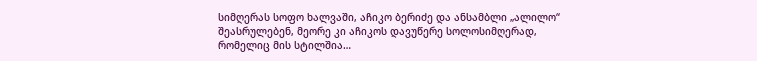სიმღერას სოფო ხალვაში, აჩიკო ბერიძე და ანსამბლი „ალილო“ შეასრულებენ, მეორე კი აჩიკოს დავუწერე სოლოსიმღერად, რომელიც მის სტილშია…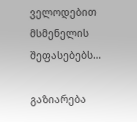ველოდებით მსმენელის შეფასებებს…

გაზიარება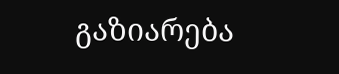გაზიარება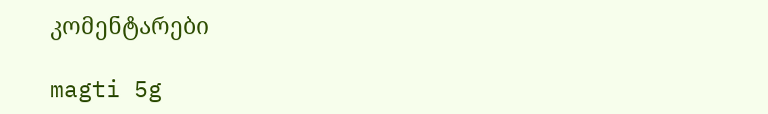კომენტარები

magti 5g